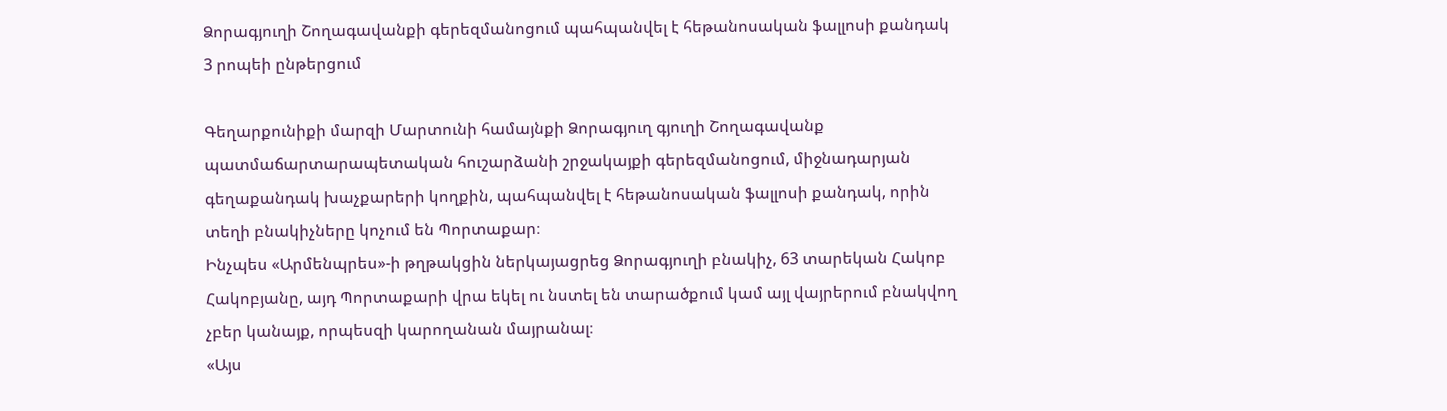Ձորագյուղի Շողագավանքի գերեզմանոցում պահպանվել է հեթանոսական ֆալլոսի քանդակ
3 րոպեի ընթերցում

Գեղարքունիքի մարզի Մարտունի համայնքի Ձորագյուղ գյուղի Շողագավանք պատմաճարտարապետական հուշարձանի շրջակայքի գերեզմանոցում, միջնադարյան գեղաքանդակ խաչքարերի կողքին, պահպանվել է հեթանոսական ֆալլոսի քանդակ, որին տեղի բնակիչները կոչում են Պորտաքար։
Ինչպես «Արմենպրես»-ի թղթակցին ներկայացրեց Ձորագյուղի բնակիչ, 63 տարեկան Հակոբ Հակոբյանը, այդ Պորտաքարի վրա եկել ու նստել են տարածքում կամ այլ վայրերում բնակվող չբեր կանայք, որպեսզի կարողանան մայրանալ։
«Այս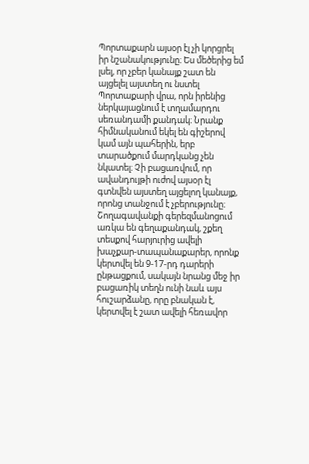Պորտաքարն այսօր էլ չի կորցրել իր նշանակությունը։ Ես մեծերից եմ լսել, որ չբեր կանայք շատ են այցելել այստեղ ու նստել Պորտաքարի վրա, որն իրենից ներկայացնում է տղամարդու սեռանդամի քանդակ։ Նրանք հիմնականում եկել են գիշերով կամ այն պահերին, երբ տարածքում մարդկանց չեն նկատել։ Չի բացառվում, որ ավանդույթի ուժով այսօր էլ գտնվեն այստեղ այցելող կանայք, որոնց տանջում է չբերությունը։ Շողագավանքի գերեզմանոցում առկա են գեղաքանդակ, շքեղ տեսքով հարյուրից ավելի խաչքար-տապանաքարեր, որոնք կերտվել են 9-17-րդ դարերի ընթացքում, սակայն նրանց մեջ իր բացառիկ տեղն ունի նաև այս հուշարձանը, որը բնական է, կերտվել է շատ ավելի հեռավոր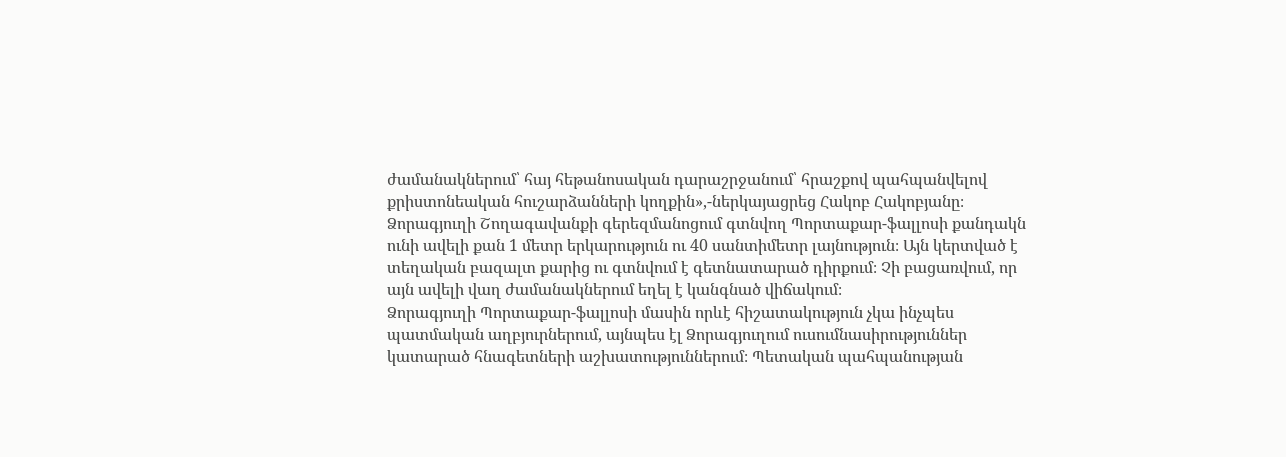ժամանակներում՝ հայ հեթանոսական դարաշրջանում՝ հրաշքով պահպանվելով քրիստոնեական հուշարձանների կողքին»,-ներկայացրեց Հակոբ Հակոբյանը։
Ձորագյուղի Շողագավանքի գերեզմանոցում գտնվող Պորտաքար-ֆալլոսի քանդակն ունի ավելի քան 1 մետր երկարություն ու 40 սանտիմետր լայնություն։ Այն կերտված է տեղական բազալտ քարից ու գտնվում է գետնատարած դիրքում։ Չի բացառվում, որ այն ավելի վաղ ժամանակներում եղել է կանգնած վիճակում։
Ձորագյուղի Պորտաքար-ֆալլոսի մասին որևէ հիշատակություն չկա ինչպես պատմական աղբյուրներում, այնպես էլ Ձորագյուղում ուսումնասիրություններ կատարած հնագետների աշխատություններում։ Պետական պահպանության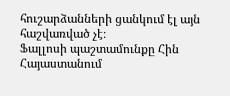հուշարձանների ցանկում էլ այն հաշվառված չէ։
Ֆալլոսի պաշտամունքը Հին Հայաստանում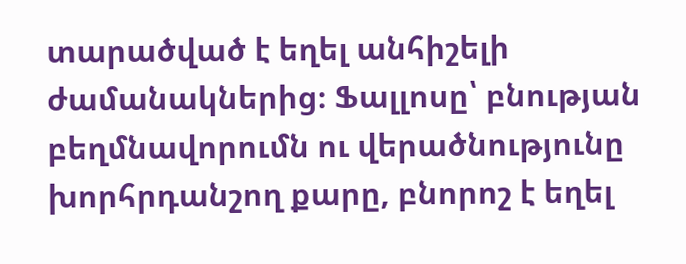տարածված է եղել անհիշելի ժամանակներից։ Ֆալլոսը՝ բնության բեղմնավորումն ու վերածնությունը խորհրդանշող քարը, բնորոշ է եղել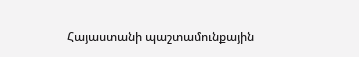Հայաստանի պաշտամունքային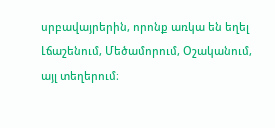սրբավայրերին, որոնք առկա են եղել Լճաշենում, Մեծամորում, Օշականում, այլ տեղերում։